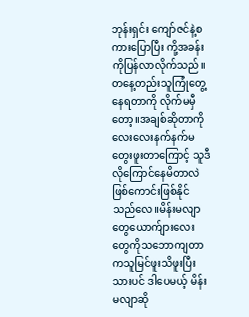ဘုန်းရှင်း ကျော်ဇင်နဲ့စကားပြောပြီး ကို့အခန်းကိုပြန်လာလိုက်သည်။တနေ့တည်းသူကြုံတွေ့နေရတာကို လိုက်မမှီတော့။အချစ်ဆိုတာကိုလေးလေးနက်နက်မတွေးဖူးတာကြောင့် သူဒီလိုကြောင်နေမိတာလဲဖြစ်ကောင်းဖြစ်နိုင်သည်လေ။မိန်းမလျာတွေယောက်ျားလေးတွေကိုသဘောကျတာကသူမြင်ဖူးသိဖူးပြီးသားပင် ဒါပေမယ့် မိန်းမလျာဆို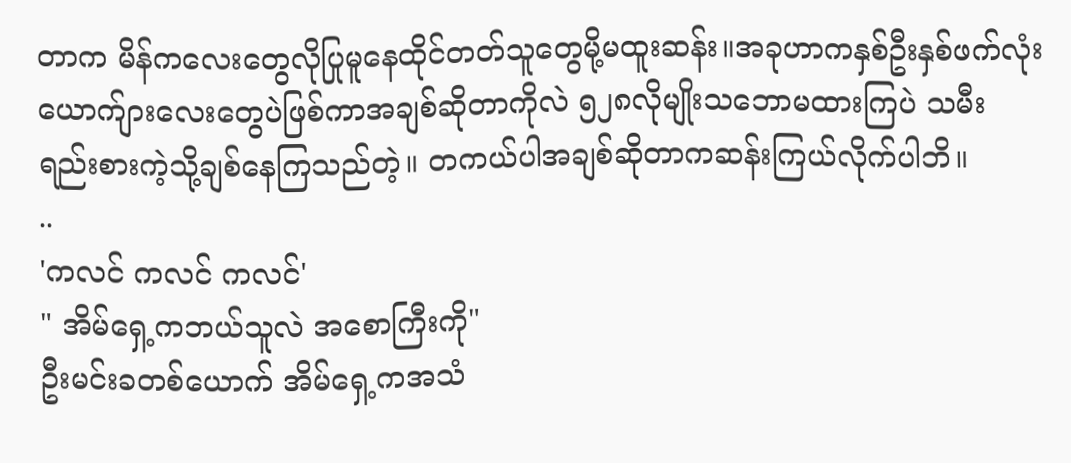တာက မိန်ကလေးတွေလိုပြုမူနေထိုင်တတ်သူတွေမို့မထူးဆန်း။အခုဟာကနှစ်ဦးနှစ်ဖက်လုံး ယောက်ျားလေးတွေပဲဖြစ်ကာအချစ်ဆိုတာကိုလဲ ၅၂၈လိုမျိုးသဘောမထားကြပဲ သမီးရည်းစားကဲ့သို့ချစ်နေကြသည်တဲ့။ တကယ်ပါအချစ်ဆိုတာကဆန်းကြယ်လိုက်ပါဘိ။
..
'ကလင် ကလင် ကလင်'
" အိမ်ရှေ့ကဘယ်သူလဲ အစောကြီးကို"
ဦးမင်းခတစ်ယောက် အိမ်ရှေ့ကအသံ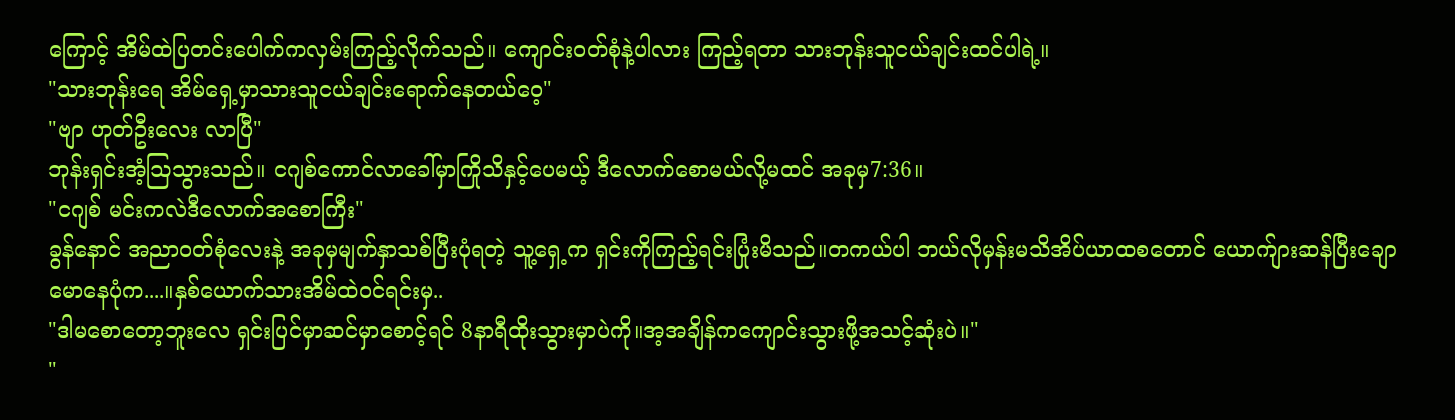ကြောင့် အိမ်ထဲပြတင်းပေါက်ကလှမ်းကြည့်လိုက်သည်။ ကျောင်း၀တ်စုံနဲ့ပါလား ကြည့်ရတာ သားဘုန်းသူငယ်ချင်းထင်ပါရဲ့။
"သားဘုန်းရေ အိမ်ရှေ့မှာသားသူငယ်ချင်းရောက်နေတယ်ဝေ့"
"ဗျာ ဟုတ်ဦးလေး လာပြီ"
ဘုန်းရှင်းအံ့ဩသွားသည်။ ငဂျစ်ကောင်လာခေါ်မှာကြိုသိနှင့်ပေမယ့် ဒီလောက်စောမယ်လို့မထင် အခုမှ7:36။
"ငဂျစ် မင်းကလဲဒီလောက်အစောကြီး"
ခွန်နောင် အညာ၀တ်စုံလေးနဲ့ အခုမှမျက်နှာသစ်ပြီးပုံရတဲ့ သူ့ရှေ့က ရှင်းကိုကြည့်ရင်းပြုံးမိသည်။တကယ်ပါ ဘယ်လိုမှန်းမသိအိပ်ယာထစတောင် ယောက်ျားဆန်ပြီးချောမောနေပုံက....။နှစ်ယောက်သားအိမ်ထဲ၀င်ရင်းမှ..
"ဒါမစောတော့ဘူးလေ ရှင်းပြင်မှာဆင်မှာစောင့်ရင် 8နာရီထိုးသွားမှာပဲကို။အ့အချိန်ကကျောင်းသွားဖို့အသင့်ဆုံးပဲ။"
"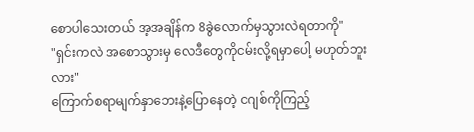စောပါသေးတယ် အ့အချိန်က 8ခွဲလောက်မှသွားလဲရတာကို"
"ရှင်းကလဲ အစောသွားမှ လေဒီတွေကိုငမ်းလို့ရမှာပေါ့ မဟုတ်ဘူးလား"
ကြောက်စရာမျက်နှာဘေးနဲ့ပြောနေတဲ့ ငဂျစ်ကိုကြည့်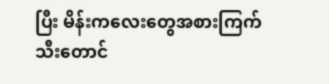ပြီး မိန်းကလေးတွေအစားကြက်သီးတောင်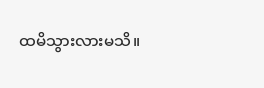ထမိသွားလားမသိ။